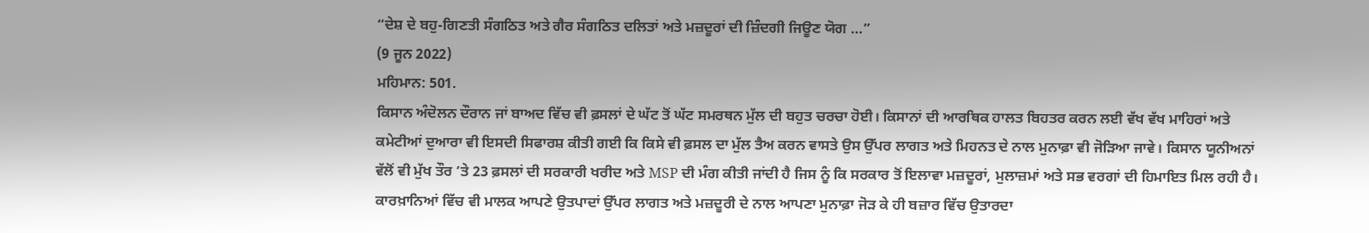“ਦੇਸ਼ ਦੇ ਬਹੁ-ਗਿਣਤੀ ਸੰਗਠਿਤ ਅਤੇ ਗੈਰ ਸੰਗਠਿਤ ਦਲਿਤਾਂ ਅਤੇ ਮਜ਼ਦੂਰਾਂ ਦੀ ਜ਼ਿੰਦਗੀ ਜਿਊਣ ਯੋਗ ...”
(9 ਜੂਨ 2022)
ਮਹਿਮਾਨ: 501.
ਕਿਸਾਨ ਅੰਦੋਲਨ ਦੌਰਾਨ ਜਾਂ ਬਾਅਦ ਵਿੱਚ ਵੀ ਫ਼ਸਲਾਂ ਦੇ ਘੱਟ ਤੋਂ ਘੱਟ ਸਮਰਥਨ ਮੁੱਲ ਦੀ ਬਹੁਤ ਚਰਚਾ ਹੋਈ। ਕਿਸਾਨਾਂ ਦੀ ਆਰਥਿਕ ਹਾਲਤ ਬਿਹਤਰ ਕਰਨ ਲਈ ਵੱਖ ਵੱਖ ਮਾਹਿਰਾਂ ਅਤੇ ਕਮੇਟੀਆਂ ਦੁਆਰਾ ਵੀ ਇਸਦੀ ਸਿਫਾਰਸ਼ ਕੀਤੀ ਗਈ ਕਿ ਕਿਸੇ ਵੀ ਫ਼ਸਲ ਦਾ ਮੁੱਲ ਤੈਅ ਕਰਨ ਵਾਸਤੇ ਉਸ ਉੱਪਰ ਲਾਗਤ ਅਤੇ ਮਿਹਨਤ ਦੇ ਨਾਲ ਮੁਨਾਫ਼ਾ ਵੀ ਜੋੜਿਆ ਜਾਵੇ। ਕਿਸਾਨ ਯੂਨੀਅਨਾਂ ਵੱਲੋਂ ਵੀ ਮੁੱਖ ਤੌਰ ’ਤੇ 23 ਫ਼ਸਲਾਂ ਦੀ ਸਰਕਾਰੀ ਖਰੀਦ ਅਤੇ MSP ਦੀ ਮੰਗ ਕੀਤੀ ਜਾਂਦੀ ਹੈ ਜਿਸ ਨੂੰ ਕਿ ਸਰਕਾਰ ਤੋਂ ਇਲਾਵਾ ਮਜ਼ਦੂਰਾਂ, ਮੁਲਾਜ਼ਮਾਂ ਅਤੇ ਸਭ ਵਰਗਾਂ ਦੀ ਹਿਮਾਇਤ ਮਿਲ ਰਹੀ ਹੈ। ਕਾਰਖ਼ਾਨਿਆਂ ਵਿੱਚ ਵੀ ਮਾਲਕ ਆਪਣੇ ਉਤਪਾਦਾਂ ਉੱਪਰ ਲਾਗਤ ਅਤੇ ਮਜ਼ਦੂਰੀ ਦੇ ਨਾਲ ਆਪਣਾ ਮੁਨਾਫ਼ਾ ਜੋੜ ਕੇ ਹੀ ਬਜ਼ਾਰ ਵਿੱਚ ਉਤਾਰਦਾ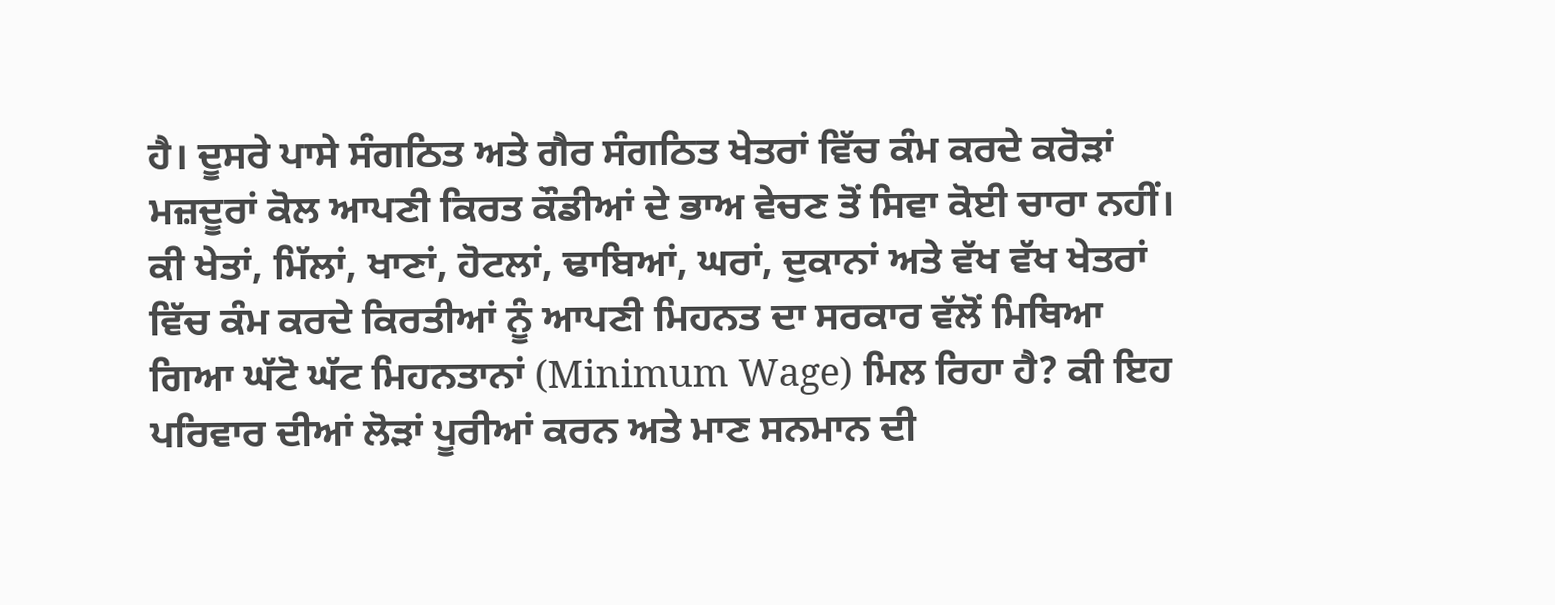ਹੈ। ਦੂਸਰੇ ਪਾਸੇ ਸੰਗਠਿਤ ਅਤੇ ਗੈਰ ਸੰਗਠਿਤ ਖੇਤਰਾਂ ਵਿੱਚ ਕੰਮ ਕਰਦੇ ਕਰੋੜਾਂ ਮਜ਼ਦੂਰਾਂ ਕੋਲ ਆਪਣੀ ਕਿਰਤ ਕੌਡੀਆਂ ਦੇ ਭਾਅ ਵੇਚਣ ਤੋਂ ਸਿਵਾ ਕੋਈ ਚਾਰਾ ਨਹੀਂ। ਕੀ ਖੇਤਾਂ, ਮਿੱਲਾਂ, ਖਾਣਾਂ, ਹੋਟਲਾਂ, ਢਾਬਿਆਂ, ਘਰਾਂ, ਦੁਕਾਨਾਂ ਅਤੇ ਵੱਖ ਵੱਖ ਖੇਤਰਾਂ ਵਿੱਚ ਕੰਮ ਕਰਦੇ ਕਿਰਤੀਆਂ ਨੂੰ ਆਪਣੀ ਮਿਹਨਤ ਦਾ ਸਰਕਾਰ ਵੱਲੋਂ ਮਿਥਿਆ ਗਿਆ ਘੱਟੋ ਘੱਟ ਮਿਹਨਤਾਨਾਂ (Minimum Wage) ਮਿਲ ਰਿਹਾ ਹੈ? ਕੀ ਇਹ ਪਰਿਵਾਰ ਦੀਆਂ ਲੋੜਾਂ ਪੂਰੀਆਂ ਕਰਨ ਅਤੇ ਮਾਣ ਸਨਮਾਨ ਦੀ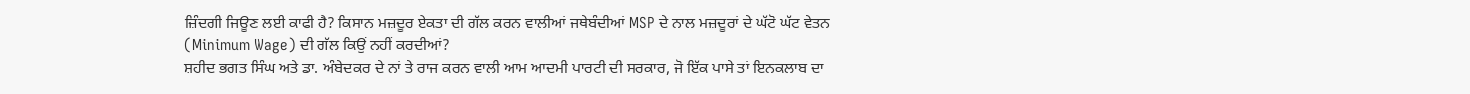ਜ਼ਿੰਦਗੀ ਜਿਊਣ ਲਈ ਕਾਫੀ ਹੈ? ਕਿਸਾਨ ਮਜ਼ਦੂਰ ਏਕਤਾ ਦੀ ਗੱਲ ਕਰਨ ਵਾਲੀਆਂ ਜਥੇਬੰਦੀਆਂ MSP ਦੇ ਨਾਲ ਮਜ਼ਦੂਰਾਂ ਦੇ ਘੱਟੋ ਘੱਟ ਵੇਤਨ (Minimum Wage) ਦੀ ਗੱਲ ਕਿਉਂ ਨਹੀਂ ਕਰਦੀਆਂ?
ਸ਼ਹੀਦ ਭਗਤ ਸਿੰਘ ਅਤੇ ਡਾ. ਅੰਬੇਦਕਰ ਦੇ ਨਾਂ ਤੇ ਰਾਜ ਕਰਨ ਵਾਲੀ ਆਮ ਆਦਮੀ ਪਾਰਟੀ ਦੀ ਸਰਕਾਰ, ਜੋ ਇੱਕ ਪਾਸੇ ਤਾਂ ਇਨਕਲਾਬ ਦਾ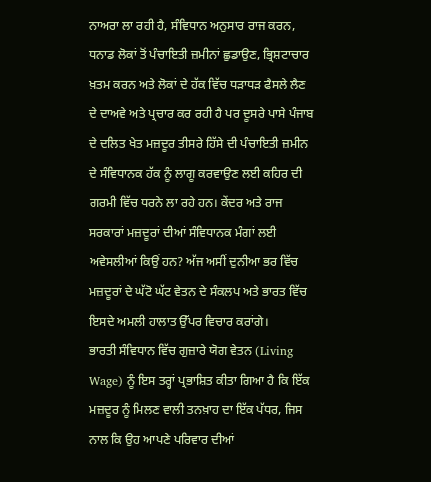ਨਾਅਰਾ ਲਾ ਰਹੀ ਹੈ, ਸੰਵਿਧਾਨ ਅਨੁਸਾਰ ਰਾਜ ਕਰਨ, ਧਨਾਡ ਲੋਕਾਂ ਤੋਂ ਪੰਚਾਇਤੀ ਜ਼ਮੀਨਾਂ ਛੁਡਾਉਣ, ਭ੍ਰਿਸ਼ਟਾਚਾਰ ਖ਼ਤਮ ਕਰਨ ਅਤੇ ਲੋਕਾਂ ਦੇ ਹੱਕ ਵਿੱਚ ਧੜਾਧੜ ਫੈਸਲੇ ਲੈਣ ਦੇ ਦਾਅਵੇ ਅਤੇ ਪ੍ਰਚਾਰ ਕਰ ਰਹੀ ਹੈ ਪਰ ਦੂਸਰੇ ਪਾਸੇ ਪੰਜਾਬ ਦੇ ਦਲਿਤ ਖੇਤ ਮਜ਼ਦੂਰ ਤੀਸਰੇ ਹਿੱਸੇ ਦੀ ਪੰਚਾਇਤੀ ਜ਼ਮੀਨ ਦੇ ਸੰਵਿਧਾਨਕ ਹੱਕ ਨੂੰ ਲਾਗੂ ਕਰਵਾਉਣ ਲਈ ਕਹਿਰ ਦੀ ਗਰਮੀ ਵਿੱਚ ਧਰਨੇ ਲਾ ਰਹੇ ਹਨ। ਕੇਂਦਰ ਅਤੇ ਰਾਜ ਸਰਕਾਰਾਂ ਮਜ਼ਦੂਰਾਂ ਦੀਆਂ ਸੰਵਿਧਾਨਕ ਮੰਗਾਂ ਲਈ ਅਵੇਸਲੀਆਂ ਕਿਉਂ ਹਨ? ਅੱਜ ਅਸੀਂ ਦੁਨੀਆ ਭਰ ਵਿੱਚ ਮਜ਼ਦੂਰਾਂ ਦੇ ਘੱਟੋ ਘੱਟ ਵੇਤਨ ਦੇ ਸੰਕਲਪ ਅਤੇ ਭਾਰਤ ਵਿੱਚ ਇਸਦੇ ਅਮਲੀ ਹਾਲਾਤ ਉੱਪਰ ਵਿਚਾਰ ਕਰਾਂਗੇ।
ਭਾਰਤੀ ਸੰਵਿਧਾਨ ਵਿੱਚ ਗੁਜ਼ਾਰੇ ਯੋਗ ਵੇਤਨ (Living Wage) ਨੂੰ ਇਸ ਤਰ੍ਹਾਂ ਪ੍ਰਭਾਸ਼ਿਤ ਕੀਤਾ ਗਿਆ ਹੈ ਕਿ ਇੱਕ ਮਜ਼ਦੂਰ ਨੂੰ ਮਿਲਣ ਵਾਲੀ ਤਨਖ਼ਾਹ ਦਾ ਇੱਕ ਪੱਧਰ, ਜਿਸ ਨਾਲ ਕਿ ਉਹ ਆਪਣੇ ਪਰਿਵਾਰ ਦੀਆਂ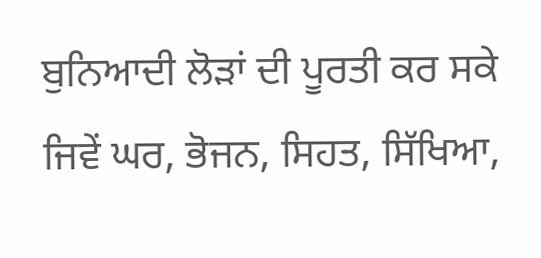ਬੁਨਿਆਦੀ ਲੋੜਾਂ ਦੀ ਪੂਰਤੀ ਕਰ ਸਕੇ ਜਿਵੇਂ ਘਰ, ਭੋਜਨ, ਸਿਹਤ, ਸਿੱਖਿਆ,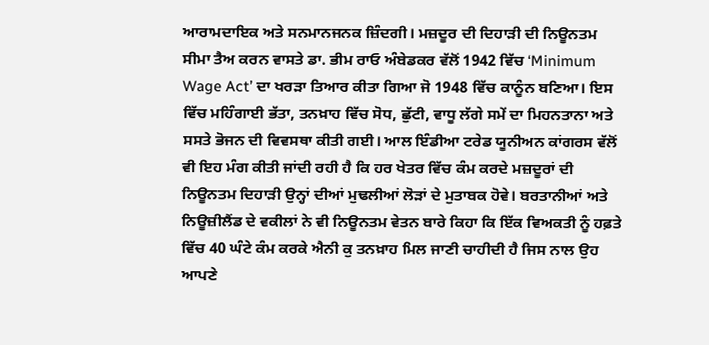ਆਰਾਮਦਾਇਕ ਅਤੇ ਸਨਮਾਨਜਨਕ ਜ਼ਿੰਦਗੀ। ਮਜ਼ਦੂਰ ਦੀ ਦਿਹਾੜੀ ਦੀ ਨਿਊਨਤਮ ਸੀਮਾ ਤੈਅ ਕਰਨ ਵਾਸਤੇ ਡਾ. ਭੀਮ ਰਾਓ ਅੰਬੇਡਕਰ ਵੱਲੋਂ 1942 ਵਿੱਚ ‘Minimum Wage Act’ ਦਾ ਖਰੜਾ ਤਿਆਰ ਕੀਤਾ ਗਿਆ ਜੋ 1948 ਵਿੱਚ ਕਾਨੂੰਨ ਬਣਿਆ। ਇਸ ਵਿੱਚ ਮਹਿੰਗਾਈ ਭੱਤਾ, ਤਨਖ਼ਾਹ ਵਿੱਚ ਸੋਧ, ਛੁੱਟੀ, ਵਾਧੂ ਲੱਗੇ ਸਮੇਂ ਦਾ ਮਿਹਨਤਾਨਾ ਅਤੇ ਸਸਤੇ ਭੋਜਨ ਦੀ ਵਿਵਸਥਾ ਕੀਤੀ ਗਈ। ਆਲ ਇੰਡੀਆ ਟਰੇਡ ਯੂਨੀਅਨ ਕਾਂਗਰਸ ਵੱਲੋਂ ਵੀ ਇਹ ਮੰਗ ਕੀਤੀ ਜਾਂਦੀ ਰਹੀ ਹੈ ਕਿ ਹਰ ਖੇਤਰ ਵਿੱਚ ਕੰਮ ਕਰਦੇ ਮਜ਼ਦੂਰਾਂ ਦੀ ਨਿਊਨਤਮ ਦਿਹਾੜੀ ਉਨ੍ਹਾਂ ਦੀਆਂ ਮੁਢਲੀਆਂ ਲੋੜਾਂ ਦੇ ਮੁਤਾਬਕ ਹੋਵੇ। ਬਰਤਾਨੀਆਂ ਅਤੇ ਨਿਊਜ਼ੀਲੈਂਡ ਦੇ ਵਕੀਲਾਂ ਨੇ ਵੀ ਨਿਊਨਤਮ ਵੇਤਨ ਬਾਰੇ ਕਿਹਾ ਕਿ ਇੱਕ ਵਿਅਕਤੀ ਨੂੰ ਹਫ਼ਤੇ ਵਿੱਚ 40 ਘੰਟੇ ਕੰਮ ਕਰਕੇ ਐਨੀ ਕੁ ਤਨਖ਼ਾਹ ਮਿਲ ਜਾਣੀ ਚਾਹੀਦੀ ਹੈ ਜਿਸ ਨਾਲ ਉਹ ਆਪਣੇ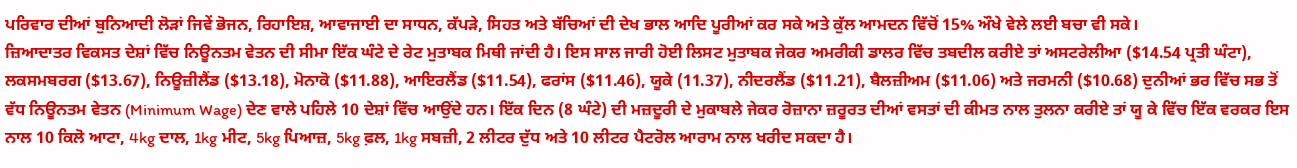ਪਰਿਵਾਰ ਦੀਆਂ ਬੁਨਿਆਦੀ ਲੋੜਾਂ ਜਿਵੇਂ ਭੋਜਨ, ਰਿਹਾਇਸ਼, ਆਵਾਜਾਈ ਦਾ ਸਾਧਨ, ਕੱਪੜੇ, ਸਿਹਤ ਅਤੇ ਬੱਚਿਆਂ ਦੀ ਦੇਖ ਭਾਲ ਆਦਿ ਪੂਰੀਆਂ ਕਰ ਸਕੇ ਅਤੇ ਕੁੱਲ ਆਮਦਨ ਵਿੱਚੋਂ 15% ਔਖੇ ਵੇਲੇ ਲਈ ਬਚਾ ਵੀ ਸਕੇ।
ਜ਼ਿਆਦਾਤਰ ਵਿਕਸਤ ਦੇਸ਼ਾਂ ਵਿੱਚ ਨਿਊਨਤਮ ਵੇਤਨ ਦੀ ਸੀਮਾ ਇੱਕ ਘੰਟੇ ਦੇ ਰੇਟ ਮੁਤਾਬਕ ਮਿਥੀ ਜਾਂਦੀ ਹੈ। ਇਸ ਸਾਲ ਜਾਰੀ ਹੋਈ ਲਿਸਟ ਮੁਤਾਬਕ ਜੇਕਰ ਅਮਰੀਕੀ ਡਾਲਰ ਵਿੱਚ ਤਬਦੀਲ ਕਰੀਏ ਤਾਂ ਅਸਟਰੇਲੀਆ ($14.54 ਪ੍ਰਤੀ ਘੰਟਾ), ਲਕਸਮਬਰਗ ($13.67), ਨਿਊਜ਼ੀਲੈਂਡ ($13.18), ਮੋਨਾਕੋ ($11.88), ਆਇਰਲੈਂਡ ($11.54), ਫਰਾਂਸ ($11.46), ਯੂਕੇ (11.37), ਨੀਦਰਲੈਂਡ ($11.21), ਬੈਲਜ਼ੀਅਮ ($11.06) ਅਤੇ ਜਰਮਨੀ ($10.68) ਦੁਨੀਆਂ ਭਰ ਵਿੱਚ ਸਭ ਤੋਂ ਵੱਧ ਨਿਊਨਤਮ ਵੇਤਨ (Minimum Wage) ਦੇਣ ਵਾਲੇ ਪਹਿਲੇ 10 ਦੇਸ਼ਾਂ ਵਿੱਚ ਆਉਂਦੇ ਹਨ। ਇੱਕ ਦਿਨ (8 ਘੰਟੇ) ਦੀ ਮਜ਼ਦੂਰੀ ਦੇ ਮੁਕਾਬਲੇ ਜੇਕਰ ਰੋਜ਼ਾਨਾ ਜ਼ਰੂਰਤ ਦੀਆਂ ਵਸਤਾਂ ਦੀ ਕੀਮਤ ਨਾਲ ਤੁਲਨਾ ਕਰੀਏ ਤਾਂ ਯੂ ਕੇ ਵਿੱਚ ਇੱਕ ਵਰਕਰ ਇਸ ਨਾਲ 10 ਕਿਲੋ ਆਟਾ, 4kg ਦਾਲ, 1kg ਮੀਟ, 5kg ਪਿਆਜ਼, 5kg ਫ਼ਲ, 1kg ਸਬਜ਼ੀ, 2 ਲੀਟਰ ਦੁੱਧ ਅਤੇ 10 ਲੀਟਰ ਪੈਟਰੋਲ ਆਰਾਮ ਨਾਲ ਖਰੀਦ ਸਕਦਾ ਹੈ।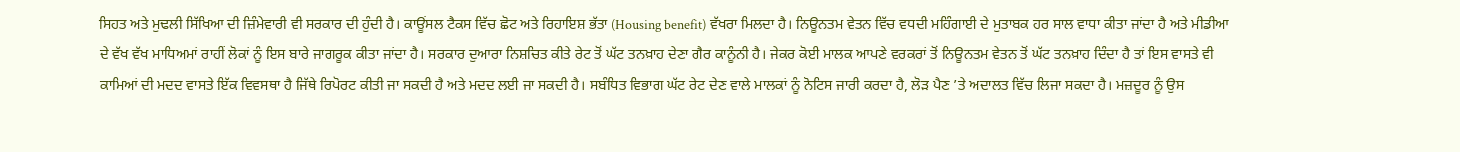ਸਿਹਤ ਅਤੇ ਮੁਢਲੀ ਸਿੱਖਿਆ ਦੀ ਜ਼ਿੰਮੇਵਾਰੀ ਵੀ ਸਰਕਾਰ ਦੀ ਹੁੰਦੀ ਹੈ। ਕਾਊਂਸਲ ਟੈਕਸ ਵਿੱਚ ਛੋਟ ਅਤੇ ਰਿਹਾਇਸ਼ ਭੱਤਾ (Housing benefit) ਵੱਖਰਾ ਮਿਲਦਾ ਹੈ। ਨਿਊਨਤਮ ਵੇਤਨ ਵਿੱਚ ਵਧਦੀ ਮਹਿੰਗਾਈ ਦੇ ਮੁਤਾਬਕ ਹਰ ਸਾਲ ਵਾਧਾ ਕੀਤਾ ਜਾਂਦਾ ਹੈ ਅਤੇ ਮੀਡੀਆ ਦੇ ਵੱਖ ਵੱਖ ਮਾਧਿਅਮਾਂ ਰਾਹੀਂ ਲੋਕਾਂ ਨੂੰ ਇਸ ਬਾਰੇ ਜਾਗਰੂਕ ਕੀਤਾ ਜਾਂਦਾ ਹੈ। ਸਰਕਾਰ ਦੁਆਰਾ ਨਿਸ਼ਚਿਤ ਕੀਤੇ ਰੇਟ ਤੋਂ ਘੱਟ ਤਨਖ਼ਾਹ ਦੇਣਾ ਗੈਰ ਕਾਨੂੰਨੀ ਹੈ। ਜੇਕਰ ਕੋਈ ਮਾਲਕ ਆਪਣੇ ਵਰਕਰਾਂ ਤੋਂ ਨਿਊਨਤਮ ਵੇਤਨ ਤੋਂ ਘੱਟ ਤਨਖ਼ਾਹ ਦਿੰਦਾ ਹੈ ਤਾਂ ਇਸ ਵਾਸਤੇ ਵੀ ਕਾਮਿਆਂ ਦੀ ਮਦਦ ਵਾਸਤੇ ਇੱਕ ਵਿਵਸਥਾ ਹੈ ਜਿੱਥੇ ਰਿਪੋਰਟ ਕੀਤੀ ਜਾ ਸਕਦੀ ਹੈ ਅਤੇ ਮਦਦ ਲਈ ਜਾ ਸਕਦੀ ਹੈ। ਸਬੰਧਿਤ ਵਿਭਾਗ ਘੱਟ ਰੇਟ ਦੇਣ ਵਾਲੇ ਮਾਲਕਾਂ ਨੂੰ ਨੋਟਿਸ ਜਾਰੀ ਕਰਦਾ ਹੈ, ਲੋੜ ਪੈਣ ’ਤੇ ਅਦਾਲਤ ਵਿੱਚ ਲਿਜਾ ਸਕਦਾ ਹੈ। ਮਜ਼ਦੂਰ ਨੂੰ ਉਸ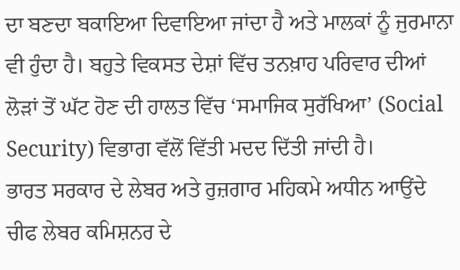ਦਾ ਬਣਦਾ ਬਕਾਇਆ ਦਿਵਾਇਆ ਜਾਂਦਾ ਹੈ ਅਤੇ ਮਾਲਕਾਂ ਨੂੰ ਜੁਰਮਾਨਾ ਵੀ ਹੁੰਦਾ ਹੈ। ਬਹੁਤੇ ਵਿਕਸਤ ਦੇਸ਼ਾਂ ਵਿੱਚ ਤਨਖ਼ਾਹ ਪਰਿਵਾਰ ਦੀਆਂ ਲੋੜਾਂ ਤੋਂ ਘੱਟ ਹੋਣ ਦੀ ਹਾਲਤ ਵਿੱਚ ‘ਸਮਾਜਿਕ ਸੁਰੱਖਿਆ’ (Social Security) ਵਿਭਾਗ ਵੱਲੋਂ ਵਿੱਤੀ ਮਦਦ ਦਿੱਤੀ ਜਾਂਦੀ ਹੈ।
ਭਾਰਤ ਸਰਕਾਰ ਦੇ ਲੇਬਰ ਅਤੇ ਰੁਜ਼ਗਾਰ ਮਹਿਕਮੇ ਅਧੀਨ ਆਉਂਦੇ ਚੀਫ ਲੇਬਰ ਕਮਿਸ਼ਨਰ ਦੇ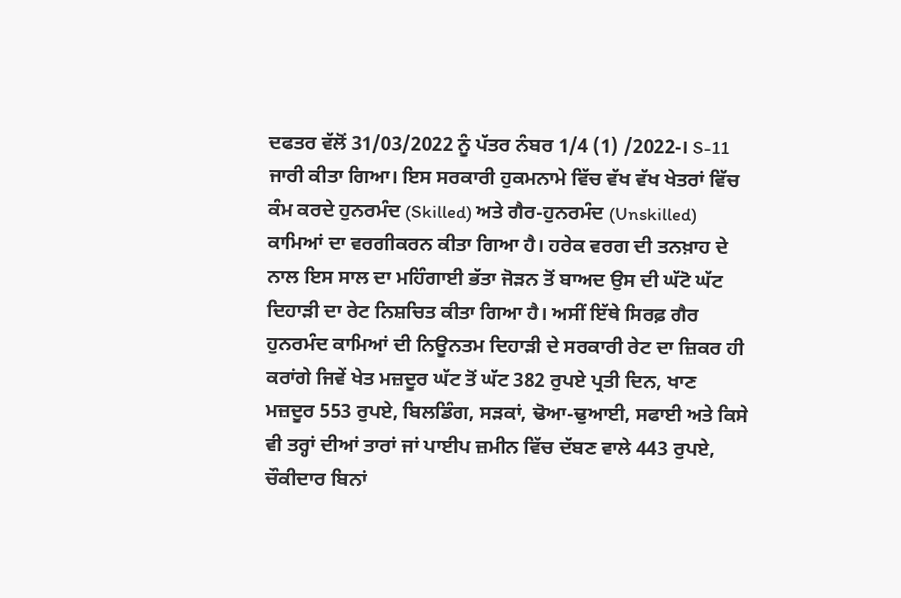ਦਫਤਰ ਵੱਲੋਂ 31/03/2022 ਨੂੰ ਪੱਤਰ ਨੰਬਰ 1/4 (1) /2022-। S-11 ਜਾਰੀ ਕੀਤਾ ਗਿਆ। ਇਸ ਸਰਕਾਰੀ ਹੁਕਮਨਾਮੇ ਵਿੱਚ ਵੱਖ ਵੱਖ ਖੇਤਰਾਂ ਵਿੱਚ ਕੰਮ ਕਰਦੇ ਹੁਨਰਮੰਦ (Skilled) ਅਤੇ ਗੈਰ-ਹੁਨਰਮੰਦ (Unskilled) ਕਾਮਿਆਂ ਦਾ ਵਰਗੀਕਰਨ ਕੀਤਾ ਗਿਆ ਹੈ। ਹਰੇਕ ਵਰਗ ਦੀ ਤਨਖ਼ਾਹ ਦੇ ਨਾਲ ਇਸ ਸਾਲ ਦਾ ਮਹਿੰਗਾਈ ਭੱਤਾ ਜੋੜਨ ਤੋਂ ਬਾਅਦ ਉਸ ਦੀ ਘੱਟੋ ਘੱਟ ਦਿਹਾੜੀ ਦਾ ਰੇਟ ਨਿਸ਼ਚਿਤ ਕੀਤਾ ਗਿਆ ਹੈ। ਅਸੀਂ ਇੱਥੇ ਸਿਰਫ਼ ਗੈਰ ਹੁਨਰਮੰਦ ਕਾਮਿਆਂ ਦੀ ਨਿਊਨਤਮ ਦਿਹਾੜੀ ਦੇ ਸਰਕਾਰੀ ਰੇਟ ਦਾ ਜ਼ਿਕਰ ਹੀ ਕਰਾਂਗੇ ਜਿਵੇਂ ਖੇਤ ਮਜ਼ਦੂਰ ਘੱਟ ਤੋਂ ਘੱਟ 382 ਰੁਪਏ ਪ੍ਰਤੀ ਦਿਨ, ਖਾਣ ਮਜ਼ਦੂਰ 553 ਰੁਪਏ, ਬਿਲਡਿੰਗ, ਸੜਕਾਂ, ਢੋਆ-ਢੁਆਈ, ਸਫਾਈ ਅਤੇ ਕਿਸੇ ਵੀ ਤਰ੍ਹਾਂ ਦੀਆਂ ਤਾਰਾਂ ਜਾਂ ਪਾਈਪ ਜ਼ਮੀਨ ਵਿੱਚ ਦੱਬਣ ਵਾਲੇ 443 ਰੁਪਏ, ਚੌਕੀਦਾਰ ਬਿਨਾਂ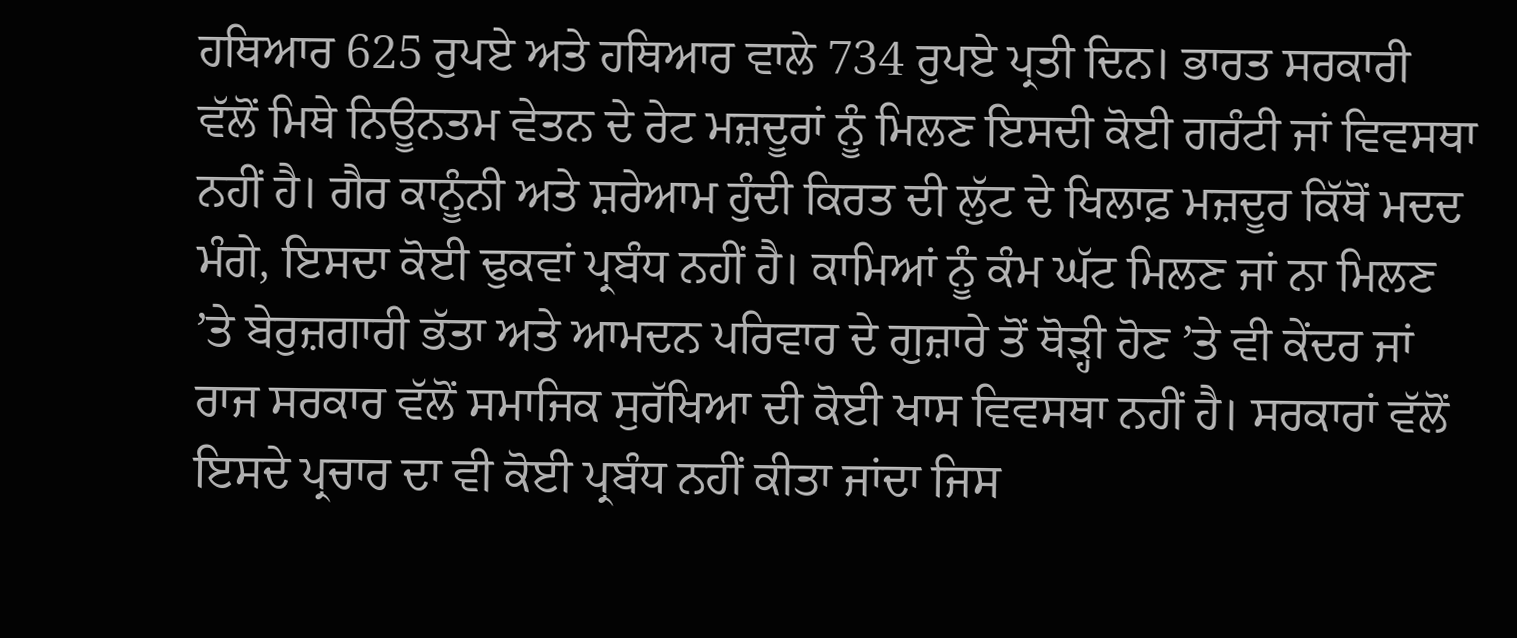ਹਥਿਆਰ 625 ਰੁਪਏ ਅਤੇ ਹਥਿਆਰ ਵਾਲੇ 734 ਰੁਪਏ ਪ੍ਰਤੀ ਦਿਨ। ਭਾਰਤ ਸਰਕਾਰੀ ਵੱਲੋਂ ਮਿਥੇ ਨਿਊਨਤਮ ਵੇਤਨ ਦੇ ਰੇਟ ਮਜ਼ਦੂਰਾਂ ਨੂੰ ਮਿਲਣ ਇਸਦੀ ਕੋਈ ਗਰੰਟੀ ਜਾਂ ਵਿਵਸਥਾ ਨਹੀਂ ਹੈ। ਗੈਰ ਕਾਨੂੰਨੀ ਅਤੇ ਸ਼ਰੇਆਮ ਹੁੰਦੀ ਕਿਰਤ ਦੀ ਲੁੱਟ ਦੇ ਖਿਲਾਫ਼ ਮਜ਼ਦੂਰ ਕਿੱਥੋਂ ਮਦਦ ਮੰਗੇ, ਇਸਦਾ ਕੋਈ ਢੁਕਵਾਂ ਪ੍ਰਬੰਧ ਨਹੀਂ ਹੈ। ਕਾਮਿਆਂ ਨੂੰ ਕੰਮ ਘੱਟ ਮਿਲਣ ਜਾਂ ਨਾ ਮਿਲਣ ’ਤੇ ਬੇਰੁਜ਼ਗਾਰੀ ਭੱਤਾ ਅਤੇ ਆਮਦਨ ਪਰਿਵਾਰ ਦੇ ਗੁਜ਼ਾਰੇ ਤੋਂ ਥੋੜ੍ਹੀ ਹੋਣ ’ਤੇ ਵੀ ਕੇਂਦਰ ਜਾਂ ਰਾਜ ਸਰਕਾਰ ਵੱਲੋਂ ਸਮਾਜਿਕ ਸੁਰੱਖਿਆ ਦੀ ਕੋਈ ਖਾਸ ਵਿਵਸਥਾ ਨਹੀਂ ਹੈ। ਸਰਕਾਰਾਂ ਵੱਲੋਂ ਇਸਦੇ ਪ੍ਰਚਾਰ ਦਾ ਵੀ ਕੋਈ ਪ੍ਰਬੰਧ ਨਹੀਂ ਕੀਤਾ ਜਾਂਦਾ ਜਿਸ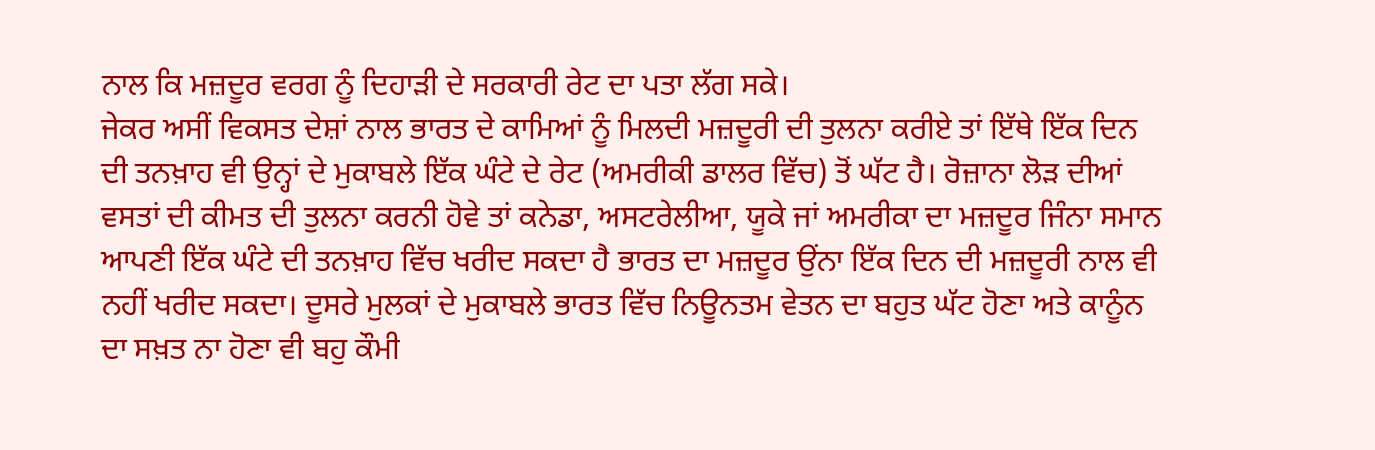ਨਾਲ ਕਿ ਮਜ਼ਦੂਰ ਵਰਗ ਨੂੰ ਦਿਹਾੜੀ ਦੇ ਸਰਕਾਰੀ ਰੇਟ ਦਾ ਪਤਾ ਲੱਗ ਸਕੇ।
ਜੇਕਰ ਅਸੀਂ ਵਿਕਸਤ ਦੇਸ਼ਾਂ ਨਾਲ ਭਾਰਤ ਦੇ ਕਾਮਿਆਂ ਨੂੰ ਮਿਲਦੀ ਮਜ਼ਦੂਰੀ ਦੀ ਤੁਲਨਾ ਕਰੀਏ ਤਾਂ ਇੱਥੇ ਇੱਕ ਦਿਨ ਦੀ ਤਨਖ਼ਾਹ ਵੀ ਉਨ੍ਹਾਂ ਦੇ ਮੁਕਾਬਲੇ ਇੱਕ ਘੰਟੇ ਦੇ ਰੇਟ (ਅਮਰੀਕੀ ਡਾਲਰ ਵਿੱਚ) ਤੋਂ ਘੱਟ ਹੈ। ਰੋਜ਼ਾਨਾ ਲੋੜ ਦੀਆਂ ਵਸਤਾਂ ਦੀ ਕੀਮਤ ਦੀ ਤੁਲਨਾ ਕਰਨੀ ਹੋਵੇ ਤਾਂ ਕਨੇਡਾ, ਅਸਟਰੇਲੀਆ, ਯੂਕੇ ਜਾਂ ਅਮਰੀਕਾ ਦਾ ਮਜ਼ਦੂਰ ਜਿੰਨਾ ਸਮਾਨ ਆਪਣੀ ਇੱਕ ਘੰਟੇ ਦੀ ਤਨਖ਼ਾਹ ਵਿੱਚ ਖਰੀਦ ਸਕਦਾ ਹੈ ਭਾਰਤ ਦਾ ਮਜ਼ਦੂਰ ਉਂਨਾ ਇੱਕ ਦਿਨ ਦੀ ਮਜ਼ਦੂਰੀ ਨਾਲ ਵੀ ਨਹੀਂ ਖਰੀਦ ਸਕਦਾ। ਦੂਸਰੇ ਮੁਲਕਾਂ ਦੇ ਮੁਕਾਬਲੇ ਭਾਰਤ ਵਿੱਚ ਨਿਊਨਤਮ ਵੇਤਨ ਦਾ ਬਹੁਤ ਘੱਟ ਹੋਣਾ ਅਤੇ ਕਾਨੂੰਨ ਦਾ ਸਖ਼ਤ ਨਾ ਹੋਣਾ ਵੀ ਬਹੁ ਕੌਮੀ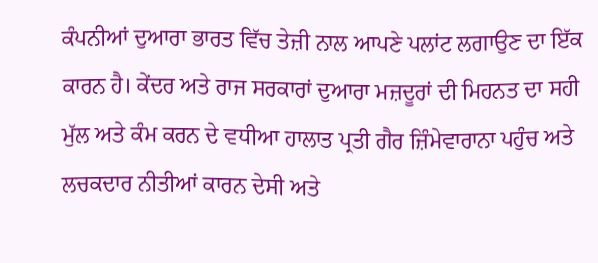ਕੰਪਨੀਆਂ ਦੁਆਰਾ ਭਾਰਤ ਵਿੱਚ ਤੇਜ਼ੀ ਨਾਲ ਆਪਣੇ ਪਲਾਂਟ ਲਗਾਉਣ ਦਾ ਇੱਕ ਕਾਰਨ ਹੈ। ਕੇਂਦਰ ਅਤੇ ਰਾਜ ਸਰਕਾਰਾਂ ਦੁਆਰਾ ਮਜ਼ਦੂਰਾਂ ਦੀ ਮਿਹਨਤ ਦਾ ਸਹੀ ਮੁੱਲ ਅਤੇ ਕੰਮ ਕਰਨ ਦੇ ਵਧੀਆ ਹਾਲਾਤ ਪ੍ਰਤੀ ਗੈਰ ਜ਼ਿੰਮੇਵਾਰਾਨਾ ਪਹੁੰਚ ਅਤੇ ਲਚਕਦਾਰ ਨੀਤੀਆਂ ਕਾਰਨ ਦੇਸੀ ਅਤੇ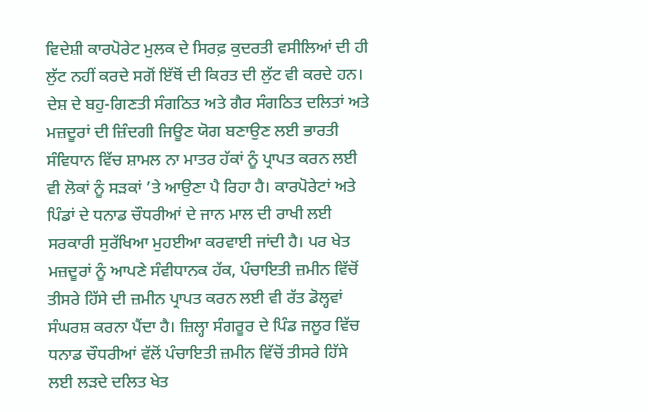ਵਿਦੇਸ਼ੀ ਕਾਰਪੋਰੇਟ ਮੁਲਕ ਦੇ ਸਿਰਫ਼ ਕੁਦਰਤੀ ਵਸੀਲਿਆਂ ਦੀ ਹੀ ਲੁੱਟ ਨਹੀਂ ਕਰਦੇ ਸਗੋਂ ਇੱਥੋਂ ਦੀ ਕਿਰਤ ਦੀ ਲੁੱਟ ਵੀ ਕਰਦੇ ਹਨ।
ਦੇਸ਼ ਦੇ ਬਹੁ-ਗਿਣਤੀ ਸੰਗਠਿਤ ਅਤੇ ਗੈਰ ਸੰਗਠਿਤ ਦਲਿਤਾਂ ਅਤੇ ਮਜ਼ਦੂਰਾਂ ਦੀ ਜ਼ਿੰਦਗੀ ਜਿਊਣ ਯੋਗ ਬਣਾਉਣ ਲਈ ਭਾਰਤੀ ਸੰਵਿਧਾਨ ਵਿੱਚ ਸ਼ਾਮਲ ਨਾ ਮਾਤਰ ਹੱਕਾਂ ਨੂੰ ਪ੍ਰਾਪਤ ਕਰਨ ਲਈ ਵੀ ਲੋਕਾਂ ਨੂੰ ਸੜਕਾਂ ’ਤੇ ਆਉਣਾ ਪੈ ਰਿਹਾ ਹੈ। ਕਾਰਪੋਰੇਟਾਂ ਅਤੇ ਪਿੰਡਾਂ ਦੇ ਧਨਾਡ ਚੌਧਰੀਆਂ ਦੇ ਜਾਨ ਮਾਲ ਦੀ ਰਾਖੀ ਲਈ ਸਰਕਾਰੀ ਸੁਰੱਖਿਆ ਮੁਹਈਆ ਕਰਵਾਈ ਜਾਂਦੀ ਹੈ। ਪਰ ਖੇਤ ਮਜ਼ਦੂਰਾਂ ਨੂੰ ਆਪਣੇ ਸੰਵੀਧਾਨਕ ਹੱਕ, ਪੰਚਾਇਤੀ ਜ਼ਮੀਨ ਵਿੱਚੋਂ ਤੀਸਰੇ ਹਿੱਸੇ ਦੀ ਜ਼ਮੀਨ ਪ੍ਰਾਪਤ ਕਰਨ ਲਈ ਵੀ ਰੱਤ ਡੋਲ੍ਹਵਾਂ ਸੰਘਰਸ਼ ਕਰਨਾ ਪੈਂਦਾ ਹੈ। ਜ਼ਿਲ੍ਹਾ ਸੰਗਰੂਰ ਦੇ ਪਿੰਡ ਜਲੂਰ ਵਿੱਚ ਧਨਾਡ ਚੌਧਰੀਆਂ ਵੱਲੋਂ ਪੰਚਾਇਤੀ ਜ਼ਮੀਨ ਵਿੱਚੋਂ ਤੀਸਰੇ ਹਿੱਸੇ ਲਈ ਲੜਦੇ ਦਲਿਤ ਖੇਤ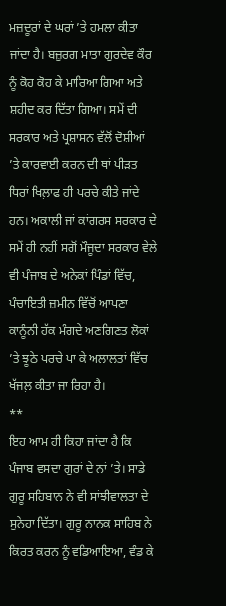ਮਜ਼ਦੂਰਾਂ ਦੇ ਘਰਾਂ ’ਤੇ ਹਮਲਾ ਕੀਤਾ ਜਾਂਦਾ ਹੈ। ਬਜ਼ੁਰਗ ਮਾਤਾ ਗੁਰਦੇਵ ਕੌਰ ਨੂੰ ਕੋਹ ਕੋਹ ਕੇ ਮਾਰਿਆ ਗਿਆ ਅਤੇ ਸ਼ਹੀਦ ਕਰ ਦਿੱਤਾ ਗਿਆ। ਸਮੇਂ ਦੀ ਸਰਕਾਰ ਅਤੇ ਪ੍ਰਸ਼ਾਸਨ ਵੱਲੋਂ ਦੋਸ਼ੀਆਂ ’ਤੇ ਕਾਰਵਾਈ ਕਰਨ ਦੀ ਥਾਂ ਪੀੜਤ ਧਿਰਾਂ ਖਿਲ਼ਾਫ ਹੀ ਪਰਚੇ ਕੀਤੇ ਜਾਂਦੇ ਹਨ। ਅਕਾਲੀ ਜਾਂ ਕਾਂਗਰਸ ਸਰਕਾਰ ਦੇ ਸਮੇਂ ਹੀ ਨਹੀਂ ਸਗੋਂ ਮੌਜੂਦਾ ਸਰਕਾਰ ਵੇਲੇ ਵੀ ਪੰਜਾਬ ਦੇ ਅਨੇਕਾਂ ਪਿੰਡਾਂ ਵਿੱਚ, ਪੰਚਾਇਤੀ ਜ਼ਮੀਨ ਵਿੱਚੋਂ ਆਪਣਾ ਕਾਨੂੰਨੀ ਹੱਕ ਮੰਗਦੇ ਅਣਗਿਣਤ ਲੋਕਾਂ ’ਤੇ ਝੂਠੇ ਪਰਚੇ ਪਾ ਕੇ ਅਲਾਲਤਾਂ ਵਿੱਚ ਖੱਜਲ਼ ਕੀਤਾ ਜਾ ਰਿਹਾ ਹੈ।
**
ਇਹ ਆਮ ਹੀ ਕਿਹਾ ਜਾਂਦਾ ਹੈ ਕਿ ਪੰਜਾਬ ਵਸਦਾ ਗੁਰਾਂ ਦੇ ਨਾਂ ’ਤੇ। ਸਾਡੇ ਗੁਰੂ ਸਹਿਬਾਨ ਨੇ ਵੀ ਸਾਂਝੀਵਾਲਤਾ ਦੇ ਸੁਨੇਹਾ ਦਿੱਤਾ। ਗੁਰੂ ਨਾਨਕ ਸਾਹਿਬ ਨੇ ਕਿਰਤ ਕਰਨ ਨੂੰ ਵਡਿਆਇਆ, ਵੰਡ ਕੇ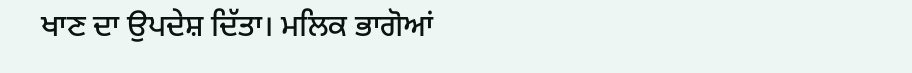ਖਾਣ ਦਾ ਉਪਦੇਸ਼ ਦਿੱਤਾ। ਮਲਿਕ ਭਾਗੋਆਂ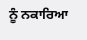ਨੂੰ ਨਕਾਰਿਆ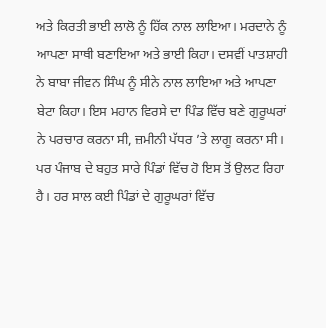ਅਤੇ ਕਿਰਤੀ ਭਾਈ ਲਾਲੋ ਨੂੰ ਹਿੱਕ ਨਾਲ ਲਾਇਆ। ਮਰਦਾਨੇ ਨੂੰ ਆਪਣਾ ਸਾਥੀ ਬਣਾਇਆ ਅਤੇ ਭਾਈ ਕਿਹਾ। ਦਸਵੀਂ ਪਾਤਸ਼ਾਹੀ ਨੇ ਬਾਬਾ ਜੀਵਨ ਸਿੰਘ ਨੂੰ ਸੀਨੇ ਨਾਲ ਲਾਇਆ ਅਤੇ ਆਪਣਾ ਬੇਟਾ ਕਿਹਾ। ਇਸ ਮਹਾਨ ਵਿਰਸੇ ਦਾ ਪਿੰਡ ਵਿੱਚ ਬਣੇ ਗੁਰੂਘਰਾਂ ਨੇ ਪਰਚਾਰ ਕਰਨਾ ਸੀ, ਜ਼ਮੀਨੀ ਪੱਧਰ ’ਤੇ ਲਾਗੂ ਕਰਨਾ ਸੀ। ਪਰ ਪੰਜਾਬ ਦੇ ਬਹੁਤ ਸਾਰੇ ਪਿੰਡਾਂ ਵਿੱਚ ਹੋ ਇਸ ਤੋਂ ਉਲਟ ਰਿਹਾ ਹੈ। ਹਰ ਸਾਲ ਕਈ ਪਿੰਡਾਂ ਦੇ ਗੁਰੂਘਰਾਂ ਵਿੱਚ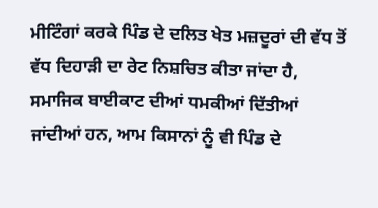ਮੀਟਿੰਗਾਂ ਕਰਕੇ ਪਿੰਡ ਦੇ ਦਲਿਤ ਖੇਤ ਮਜ਼ਦੂਰਾਂ ਦੀ ਵੱਧ ਤੋਂ ਵੱਧ ਦਿਹਾੜੀ ਦਾ ਰੇਟ ਨਿਸ਼ਚਿਤ ਕੀਤਾ ਜਾਂਦਾ ਹੈ, ਸਮਾਜਿਕ ਬਾਈਕਾਟ ਦੀਆਂ ਧਮਕੀਆਂ ਦਿੱਤੀਆਂ ਜਾਂਦੀਆਂ ਹਨ, ਆਮ ਕਿਸਾਨਾਂ ਨੂੰ ਵੀ ਪਿੰਡ ਦੇ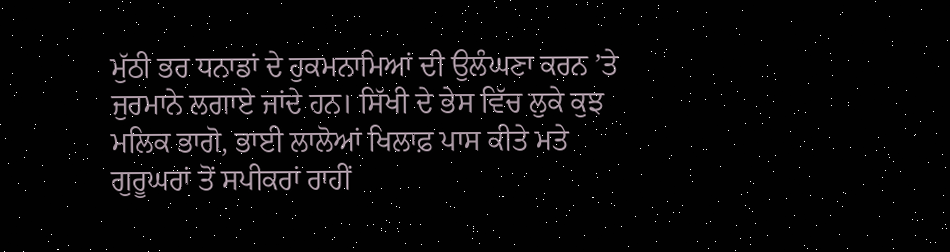ਮੁੱਠੀ ਭਰ ਧਨਾਡਾਂ ਦੇ ਹੁਕਮਨਾਮਿਆਂ ਦੀ ਉਲੰਘਣਾ ਕਰਨ ’ਤੇ ਜੁਰਮਾਨੇ ਲਗਾਏ ਜਾਂਦੇ ਹਨ। ਸਿੱਖੀ ਦੇ ਭੇਸ ਵਿੱਚ ਲੁਕੇ ਕੁਝ ਮਲਿਕ ਭਾਗੋ, ਭਾਈ ਲਾਲੋਆਂ ਖਿਲਾਫ਼ ਪਾਸ ਕੀਤੇ ਮਤੇ ਗੁਰੂਘਰਾਂ ਤੋਂ ਸਪੀਕਰਾਂ ਰਾਹੀਂ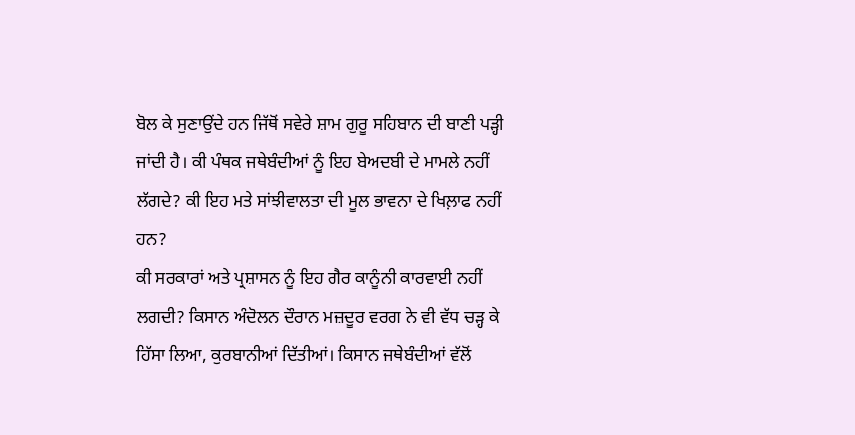ਬੋਲ ਕੇ ਸੁਣਾਉਂਦੇ ਹਨ ਜਿੱਥੋਂ ਸਵੇਰੇ ਸ਼ਾਮ ਗੁਰੂ ਸਹਿਬਾਨ ਦੀ ਬਾਣੀ ਪੜ੍ਹੀ ਜਾਂਦੀ ਹੈ। ਕੀ ਪੰਥਕ ਜਥੇਬੰਦੀਆਂ ਨੂੰ ਇਹ ਬੇਅਦਬੀ ਦੇ ਮਾਮਲੇ ਨਹੀਂ ਲੱਗਦੇ? ਕੀ ਇਹ ਮਤੇ ਸਾਂਝੀਵਾਲਤਾ ਦੀ ਮੂਲ ਭਾਵਨਾ ਦੇ ਖਿਲ਼ਾਫ ਨਹੀਂ ਹਨ?
ਕੀ ਸਰਕਾਰਾਂ ਅਤੇ ਪ੍ਰਸ਼ਾਸਨ ਨੂੰ ਇਹ ਗੈਰ ਕਾਨੂੰਨੀ ਕਾਰਵਾਈ ਨਹੀਂ ਲਗਦੀ? ਕਿਸਾਨ ਅੰਦੋਲਨ ਦੌਰਾਨ ਮਜ਼ਦੂਰ ਵਰਗ ਨੇ ਵੀ ਵੱਧ ਚੜ੍ਹ ਕੇ ਹਿੱਸਾ ਲਿਆ, ਕੁਰਬਾਨੀਆਂ ਦਿੱਤੀਆਂ। ਕਿਸਾਨ ਜਥੇਬੰਦੀਆਂ ਵੱਲੋਂ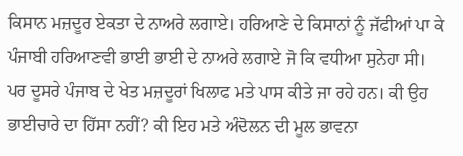ਕਿਸਾਨ ਮਜ਼ਦੂਰ ਏਕਤਾ ਦੇ ਨਾਅਰੇ ਲਗਾਏ। ਹਰਿਆਣੇ ਦੇ ਕਿਸਾਨਾਂ ਨੂੰ ਜੱਫੀਆਂ ਪਾ ਕੇ ਪੰਜਾਬੀ ਹਰਿਆਣਵੀ ਭਾਈ ਭਾਈ ਦੇ ਨਾਅਰੇ ਲਗਾਏ ਜੋ ਕਿ ਵਧੀਆ ਸੁਨੇਹਾ ਸੀ। ਪਰ ਦੂਸਰੇ ਪੰਜਾਬ ਦੇ ਖੇਤ ਮਜ਼ਦੂਰਾਂ ਖਿਲਾਫ ਮਤੇ ਪਾਸ ਕੀਤੇ ਜਾ ਰਹੇ ਹਨ। ਕੀ ਉਹ ਭਾਈਚਾਰੇ ਦਾ ਹਿੱਸਾ ਨਹੀਂ? ਕੀ ਇਹ ਮਤੇ ਅੰਦੋਲਨ ਦੀ ਮੂਲ ਭਾਵਨਾ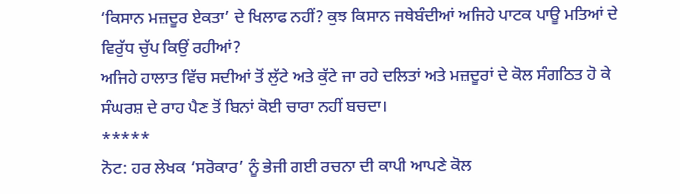‘ਕਿਸਾਨ ਮਜ਼ਦੂਰ ਏਕਤਾ’ ਦੇ ਖਿਲਾਫ ਨਹੀਂ? ਕੁਝ ਕਿਸਾਨ ਜਥੇਬੰਦੀਆਂ ਅਜਿਹੇ ਪਾਟਕ ਪਾਊ ਮਤਿਆਂ ਦੇ ਵਿਰੁੱਧ ਚੁੱਪ ਕਿਉਂ ਰਹੀਆਂ?
ਅਜਿਹੇ ਹਾਲਾਤ ਵਿੱਚ ਸਦੀਆਂ ਤੋਂ ਲੁੱਟੇ ਅਤੇ ਕੁੱਟੇ ਜਾ ਰਹੇ ਦਲਿਤਾਂ ਅਤੇ ਮਜ਼ਦੂਰਾਂ ਦੇ ਕੋਲ ਸੰਗਠਿਤ ਹੋ ਕੇ ਸੰਘਰਸ਼ ਦੇ ਰਾਹ ਪੈਣ ਤੋਂ ਬਿਨਾਂ ਕੋਈ ਚਾਰਾ ਨਹੀਂ ਬਚਦਾ।
*****
ਨੋਟ: ਹਰ ਲੇਖਕ ‘ਸਰੋਕਾਰ’ ਨੂੰ ਭੇਜੀ ਗਈ ਰਚਨਾ ਦੀ ਕਾਪੀ ਆਪਣੇ ਕੋਲ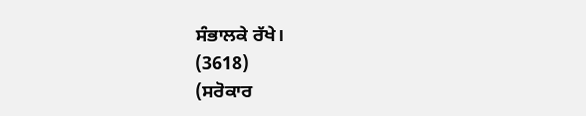ਸੰਭਾਲਕੇ ਰੱਖੇ।
(3618)
(ਸਰੋਕਾਰ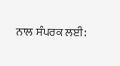ਨਾਲ ਸੰਪਰਕ ਲਈ: